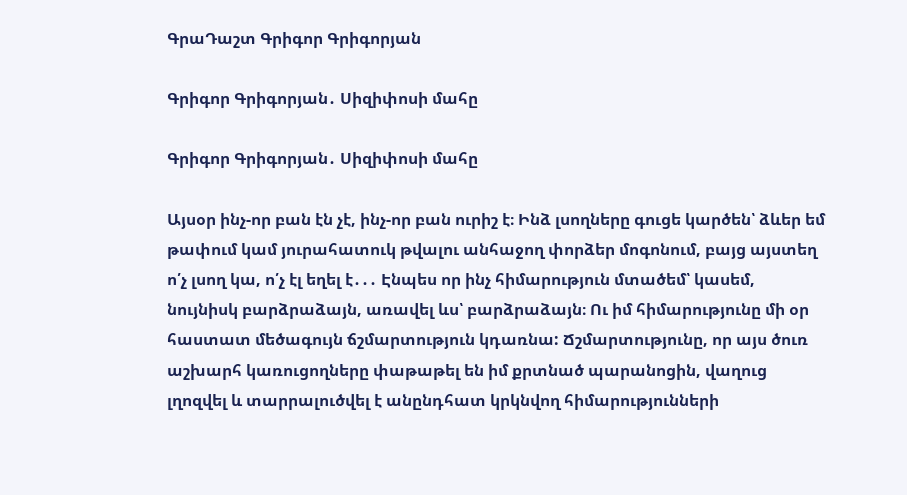ԳրաԴաշտ Գրիգոր Գրիգորյան

Գրիգոր Գրիգորյան․ Սիզիփոսի մահը

Գրիգոր Գրիգորյան․ Սիզիփոսի մահը

Այսօր ինչ-որ բան էն չէ, ինչ-որ բան ուրիշ է։ Ինձ լսողները գուցե կարծեն՝ ձևեր եմ թափում կամ յուրահատուկ թվալու անհաջող փորձեր մոգոնում, բայց այստեղ ո՛չ լսող կա, ո՛չ էլ եղել է․․․ Էնպես որ ինչ հիմարություն մտածեմ՝ կասեմ, նույնիսկ բարձրաձայն, առավել ևս՝ բարձրաձայն։ Ու իմ հիմարությունը մի օր հաստատ մեծագույն ճշմարտություն կդառնա: Ճշմարտությունը, որ այս ծուռ աշխարհ կառուցողները փաթաթել են իմ քրտնած պարանոցին, վաղուց լղոզվել և տարրալուծվել է անընդհատ կրկնվող հիմարությունների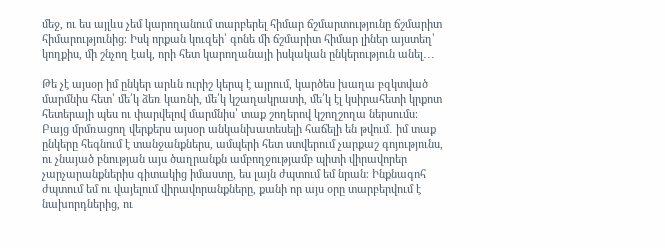մեջ, ու ես այլևս չեմ կարողանում տարբերել հիմար ճշմարտությունը ճշմարիտ հիմարությունից։ Իսկ որքան կուզեի՝ գոնե մի ճշմարիտ հիմար լիներ այստեղ՝ կողքիս, մի շնչող էակ, որի հետ կարողանայի իսկական ընկերություն անել․․․

Թե չէ այսօր իմ ընկեր արևն ուրիշ կերպ է այրում, կարծես խաղա բզկտված մարմնիս հետ՝ մե՛կ ձեռ կառնի, մե՛կ կշաղակրատի, մե՛կ էլ կսիրահետի կրքոտ հետերայի պես ու փարվելով մարմնիս՝ տաք շողերով կշողշողա ներսումս։ Բայց մրմռացող վերքերս այսօր անկանխատեսելի հաճելի են թվում․ իմ տաք ընկերը հեգնում է տանջանքներս, ամպերի հետ ստվերում չարքաշ գոյությունս, ու չնայած բնության այս ծաղրանքն ամբողջությամբ պիտի վիրավորեր չարչարանքներիս գիտակից իմաստը, ես լայն ժպտում եմ նրան։ Ինքնագոհ ժպտում եմ ու վայելում վիրավորանքները, քանի որ այս օրը տարբերվում է նախորդներից, ու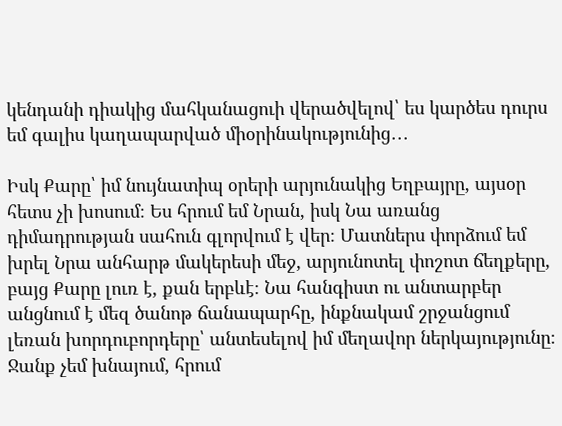կենդանի դիակից մահկանացուի վերածվելով՝ ես կարծես դուրս եմ գալիս կաղապարված միօրինակությունից․․․

Իսկ Քարը՝ իմ նույնատիպ օրերի արյունակից Եղբայրը, այսօր հետս չի խոսում։ Ես հրում եմ Նրան, իսկ Նա առանց դիմադրության սահուն գլորվում է վեր։ Մատներս փորձում եմ խրել Նրա անհարթ մակերեսի մեջ, արյունոտել փոշոտ ճեղքերը, բայց Քարը լուռ է, քան երբևէ։ Նա հանգիստ ու անտարբեր անցնում է մեզ ծանոթ ճանապարհը, ինքնակամ շրջանցում լեռան խորդուբորդերը՝ անտեսելով իմ մեղավոր ներկայությունը։ Ջանք չեմ խնայում, հրում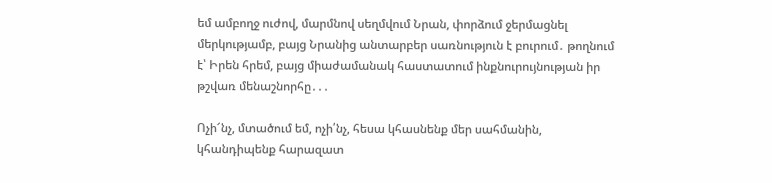եմ ամբողջ ուժով, մարմնով սեղմվում Նրան, փորձում ջերմացնել մերկությամբ, բայց Նրանից անտարբեր սառնություն է բուրում․ թողնում է՝ Իրեն հրեմ, բայց միաժամանակ հաստատում ինքնուրույնության իր թշվառ մենաշնորհը․․․

Ոչի՜նչ, մտածում եմ, ոչի՛նչ, հեսա կհասնենք մեր սահմանին, կհանդիպենք հարազատ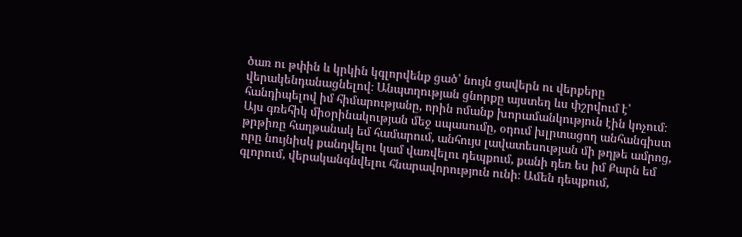ծառ ու թփին և կրկին կգլորվենք ցած՝ նույն ցավերն ու վերքերը վերակենդանացնելով։ Անպտղության ցնորքը այստեղ ևս փշրվում է՝ հանդիպելով իմ հիմարությանը, որին ոմանք խորամանկություն էին կոչում։ Այս գռեհիկ միօրինակության մեջ սպասումը, օդում խլրտացող անհանգիստ թրթիռը հաղթանակ եմ համարում, անհույս լավատեսության մի թղթե ամրոց, որը նույնիսկ քանդվելու կամ վառվելու դեպքում, քանի դեռ ես իմ Քարն եմ գլորում, վերականգնվելու հնարավորություն ունի։ Ամեն դեպքում,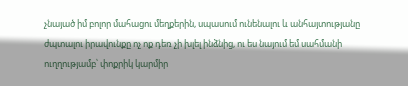չնայած իմ բոլոր մահացու մեղքերին, սպասում ունենալու և անհայտությանը ժպտալու իրավունքը ոչ ոք դեռ չի խլել ինձնից, ու ես նայում եմ սահմանի ուղղությամբ՝ փոքրիկ կարմիր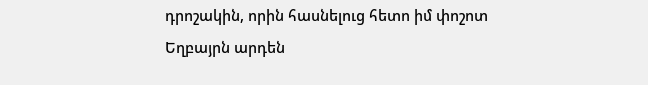դրոշակին, որին հասնելուց հետո իմ փոշոտ Եղբայրն արդեն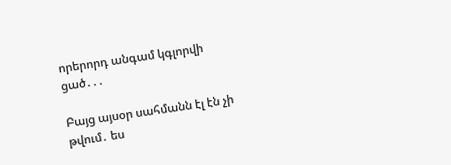որերորդ անգամ կգլորվի ցած․․․

Բայց այսօր սահմանն էլ էն չի թվում․ ես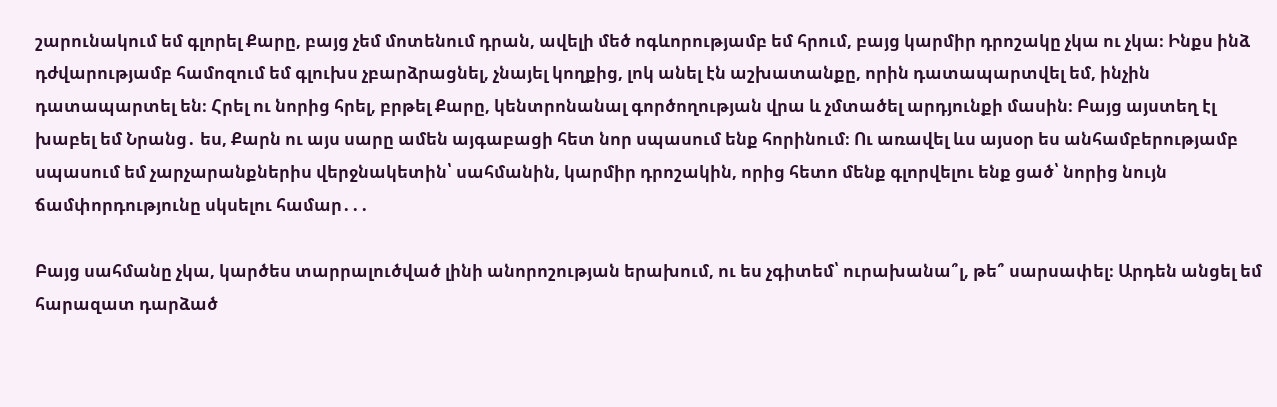շարունակում եմ գլորել Քարը, բայց չեմ մոտենում դրան, ավելի մեծ ոգևորությամբ եմ հրում, բայց կարմիր դրոշակը չկա ու չկա։ Ինքս ինձ դժվարությամբ համոզում եմ գլուխս չբարձրացնել, չնայել կողքից, լոկ անել էն աշխատանքը, որին դատապարտվել եմ, ինչին դատապարտել են։ Հրել ու նորից հրել, բրթել Քարը, կենտրոնանալ գործողության վրա և չմտածել արդյունքի մասին։ Բայց այստեղ էլ խաբել եմ Նրանց․ ես, Քարն ու այս սարը ամեն այգաբացի հետ նոր սպասում ենք հորինում։ Ու առավել ևս այսօր ես անհամբերությամբ սպասում եմ չարչարանքներիս վերջնակետին՝ սահմանին, կարմիր դրոշակին, որից հետո մենք գլորվելու ենք ցած՝ նորից նույն ճամփորդությունը սկսելու համար․․․

Բայց սահմանը չկա, կարծես տարրալուծված լինի անորոշության երախում, ու ես չգիտեմ՝ ուրախանա՞լ, թե՞ սարսափել։ Արդեն անցել եմ հարազատ դարձած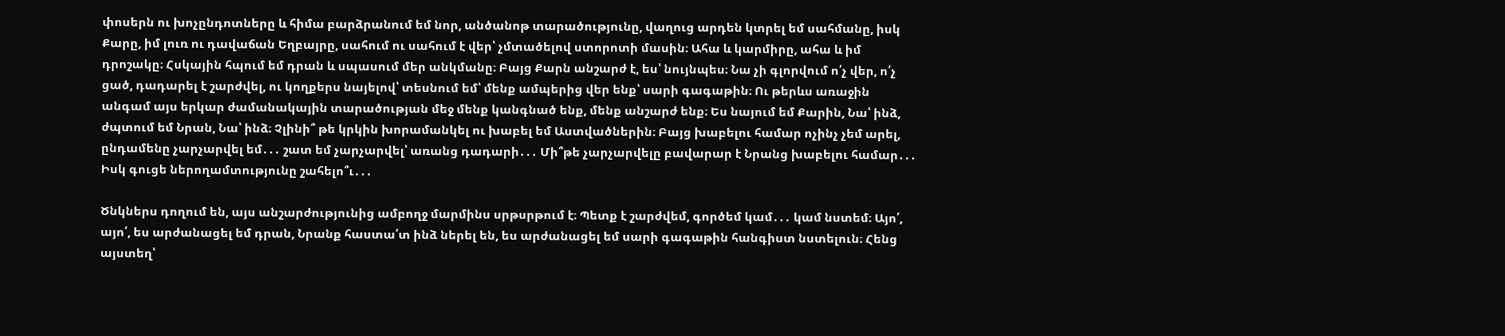փոսերն ու խոչընդոտները և հիմա բարձրանում եմ նոր, անծանոթ տարածությունը, վաղուց արդեն կտրել եմ սահմանը, իսկ Քարը, իմ լուռ ու դավաճան Եղբայրը, սահում ու սահում է վեր՝ չմտածելով ստորոտի մասին։ Ահա և կարմիրը, ահա և իմ դրոշակը։ Հսկային հպում եմ դրան և սպասում մեր անկմանը։ Բայց Քարն անշարժ է, ես՝ նույնպես։ Նա չի գլորվում ո՛չ վեր, ո՛չ ցած, դադարել է շարժվել, ու կողքերս նայելով՝ տեսնում եմ՝ մենք ամպերից վեր ենք՝ սարի գագաթին։ Ու թերևս առաջին անգամ այս երկար ժամանակային տարածության մեջ մենք կանգնած ենք, մենք անշարժ ենք։ Ես նայում եմ Քարին, Նա՝ ինձ, ժպտում եմ Նրան, Նա՝ ինձ։ Չլինի՞ թե կրկին խորամանկել ու խաբել եմ Աստվածներին։ Բայց խաբելու համար ոչինչ չեմ արել, ընդամենը չարչարվել եմ․․․ շատ եմ չարչարվել՝ առանց դադարի․․․ Մի՞թե չարչարվելը բավարար է Նրանց խաբելու համար․․․ Իսկ գուցե ներողամտությունը շահելո՞ւ․․․

Ծնկներս դողում են, այս անշարժությունից ամբողջ մարմինս սրթսրթում է։ Պետք է շարժվեմ, գործեմ կամ․․․ կամ նստեմ։ Այո՛, այո՛, ես արժանացել եմ դրան, Նրանք հաստա՛տ ինձ ներել են, ես արժանացել եմ սարի գագաթին հանգիստ նստելուն։ Հենց այստեղ՝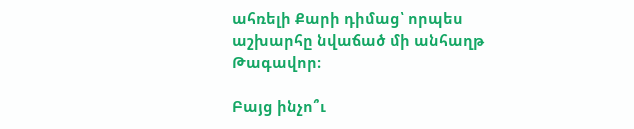ահռելի Քարի դիմաց՝ որպես աշխարհը նվաճած մի անհաղթ Թագավոր։

Բայց ինչո՞ւ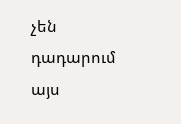չեն դադարում այս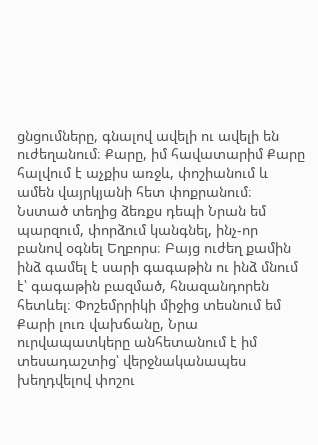ցնցումները, գնալով ավելի ու ավելի են ուժեղանում։ Քարը, իմ հավատարիմ Քարը հալվում է աչքիս առջև, փոշիանում և ամեն վայրկյանի հետ փոքրանում։ Նստած տեղից ձեռքս դեպի Նրան եմ պարզում, փորձում կանգնել, ինչ-որ բանով օգնել Եղբորս։ Բայց ուժեղ քամին ինձ գամել է սարի գագաթին ու ինձ մնում է՝ գագաթին բազմած, հնազանդորեն հետևել։ Փոշեմրրիկի միջից տեսնում եմ Քարի լուռ վախճանը, Նրա ուրվապատկերը անհետանում է իմ տեսադաշտից՝ վերջնականապես խեղդվելով փոշու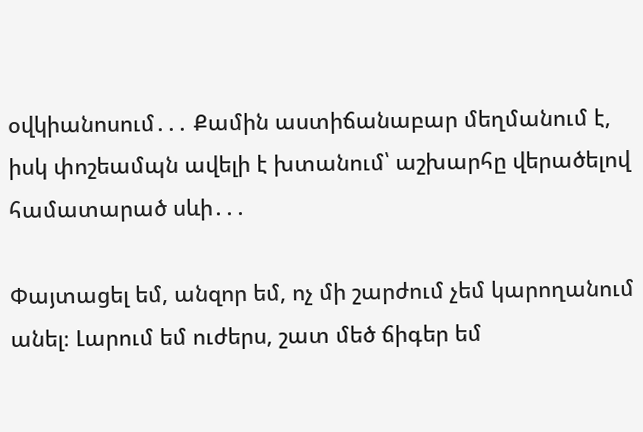օվկիանոսում․․․ Քամին աստիճանաբար մեղմանում է, իսկ փոշեամպն ավելի է խտանում՝ աշխարհը վերածելով համատարած սևի․․․

Փայտացել եմ, անզոր եմ, ոչ մի շարժում չեմ կարողանում անել։ Լարում եմ ուժերս, շատ մեծ ճիգեր եմ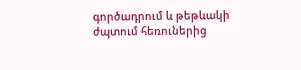գործադրում և թեթևակի ժպտում հեռուներից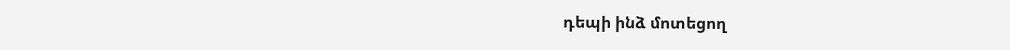դեպի ինձ մոտեցող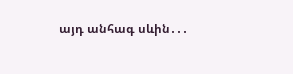այդ անհագ սևին․․․